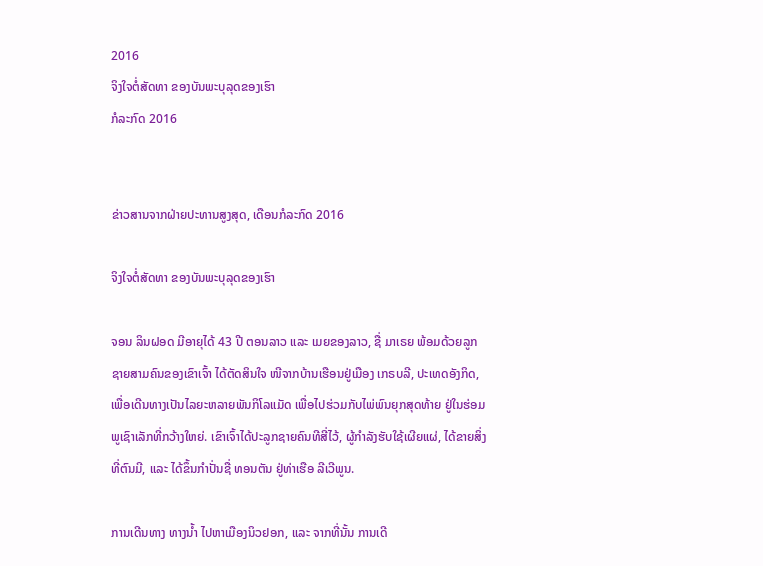2016
ຈິງໃຈຕໍ່ສັດທາ ຂອງບັນພະບຸລຸດຂອງເຮົາ
ກໍລະກົດ 2016


ຂ່າວສານຈາກຝ່າຍປະທານສູງສຸດ, ເດືອນກໍລະກົດ 2016

ຈິງໃຈຕໍ່ສັດທາ ຂອງບັນພະບຸລຸດຂອງເຮົາ

ຈອນ ລິນຝອດ ມີອາຍຸໄດ້ 43 ປີ ຕອນລາວ ແລະ ເມຍຂອງລາວ, ຊື່ ມາເຣຍ ພ້ອມດ້ວຍລູກຊາຍສາມຄົນຂອງເຂົາເຈົ້າ ໄດ້ຕັດສິນໃຈ ໜີຈາກບ້ານເຮືອນຢູ່ເມືອງ ເກຣບລີ, ປະເທດອັງກິດ, ເພື່ອເດີນທາງເປັນໄລຍະຫລາຍພັນກິໂລແມັດ ເພື່ອໄປຮ່ວມກັບໄພ່ພົນຍຸກສຸດທ້າຍ ຢູ່ໃນຮ່ອມພູເຊົາເລັກທີ່ກວ້າງໃຫຍ່. ເຂົາເຈົ້າໄດ້ປະລູກຊາຍຄົນທີສີ່ໄວ້, ຜູ້ກຳລັງຮັບໃຊ້ເຜີຍແຜ່, ໄດ້ຂາຍສິ່ງທີ່ຕົນມີ, ແລະ ໄດ້ຂຶ້ນກຳປັ່ນຊື່ ທອນຕັນ ຢູ່ທ່າເຮືອ ລີເວີພູນ.

ການເດີນທາງ ທາງນ້ຳ ໄປຫາເມືອງນິວຢອກ, ແລະ ຈາກທີ່ນັ້ນ ການເດີ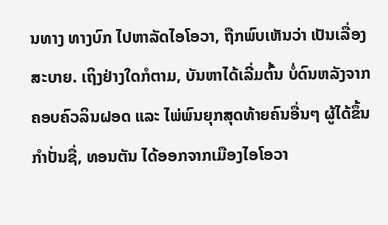ນທາງ ທາງບົກ ໄປຫາລັດໄອໂອວາ, ຖືກພົບເຫັນວ່າ ເປັນເລື່ອງສະບາຍ. ເຖິງຢ່າງໃດກໍຕາມ, ບັນຫາໄດ້ເລີ່ມຕົ້ນ ບໍ່ດົນຫລັງຈາກຄອບຄົວລິນຝອດ ແລະ ໄພ່ພົນຍຸກສຸດທ້າຍຄົນອື່ນໆ ຜູ້ໄດ້ຂຶ້ນກຳປັ່ນຊື່, ທອນຕັນ ໄດ້ອອກຈາກເມືອງໄອໂອວາ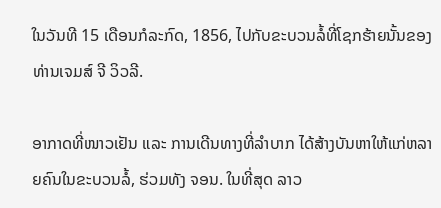ໃນວັນທີ 15 ເດືອນກໍລະກົດ, 1856, ໄປກັບຂະບວນລໍ້ທີ່ໂຊກຮ້າຍນັ້ນຂອງທ່ານເຈມສ໌ ຈີ ວິວລີ.

ອາກາດທີ່ໜາວເຢັນ ແລະ ການເດີນທາງທີ່ລຳບາກ ໄດ້ສ້າງບັນຫາໃຫ້ແກ່ຫລາຍຄົນໃນຂະບວນລໍ້, ຮ່ວມທັງ ຈອນ. ໃນທີ່ສຸດ ລາວ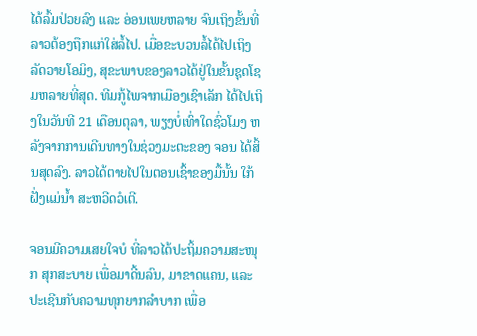ໄດ້ລົ້ມປ່ວຍລົງ ແລະ ອ່ອນເພຍຫລາຍ ຈົນເຖິງຂັ້ນທີ່ລາວຕ້ອງຖືກແກ່ໃສ່ລໍ້ໄປ. ເມື່ອຂະບວນລໍ້ໄດ້ໄປເຖິງລັດວາຍໂອມິງ, ສຸຂະພາບຂອງລາວໄດ້ຢູ່ໃນຂັ້ນຊຸດໂຊມຫລາຍທີ່ສຸດ. ທີມກູ້ໄພຈາກເມືອງເຊົາເລັກ ໄດ້ໄປເຖິງໃນວັນທີ 21 ເດືອນຕຸລາ, ພຽງບໍ່ເທົ່າໃດຊົ່ວໂມງ ຫລັງຈາກການເດີນທາງໃນຊ່ວງມະຕະຂອງ ຈອນ ໄດ້ສິ້ນສຸດລົງ. ລາວໄດ້ຕາຍໄປໃນຕອນເຊົ້າຂອງມື້ນັ້ນ ໃກ້ຝັ່ງແມ່ນ້ຳ ສະຫວີດວໍເຕີ.

ຈອນມີຄວາມເສຍໃຈບໍ ທີ່ລາວໄດ້ປະຖິ້ມຄວາມສະໜຸກ ສຸກສະບາຍ ເພື່ອມາດີ້ນລົນ, ມາຂາດແຄນ, ແລະ ປະເຊີນກັບຄວາມທຸກຍາກລຳບາກ ເພື່ອ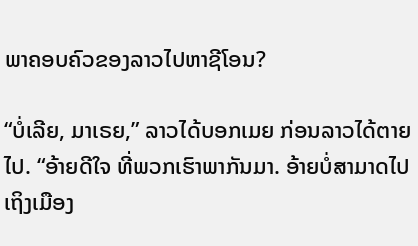ພາຄອບຄົວຂອງລາວໄປຫາຊີໂອນ?

“ບໍ່ເລີຍ, ມາເຣຍ,” ລາວໄດ້ບອກເມຍ ກ່ອນລາວໄດ້ຕາຍໄປ. “ອ້າຍດີໃຈ ທີ່ພວກເຮົາພາກັນມາ. ອ້າຍບໍ່ສາມາດໄປເຖິງເມືອງ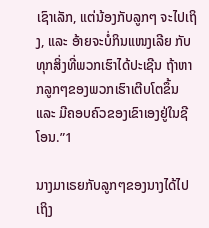ເຊົາເລັກ, ແຕ່ນ້ອງກັບລູກໆ ຈະໄປເຖິງ, ແລະ ອ້າຍຈະບໍ່ກິນແໜງເລີຍ ກັບທຸກສິ່ງທີ່ພວກເຮົາໄດ້ປະເຊີນ ຖ້າຫາກລູກໆຂອງພວກເຮົາເຕີບໂຕຂຶ້ນ ແລະ ມີຄອບຄົວຂອງເຂົາເອງຢູ່ໃນຊີໂອນ.”1

ນາງມາເຣຍກັບລູກໆຂອງນາງໄດ້ໄປເຖິງ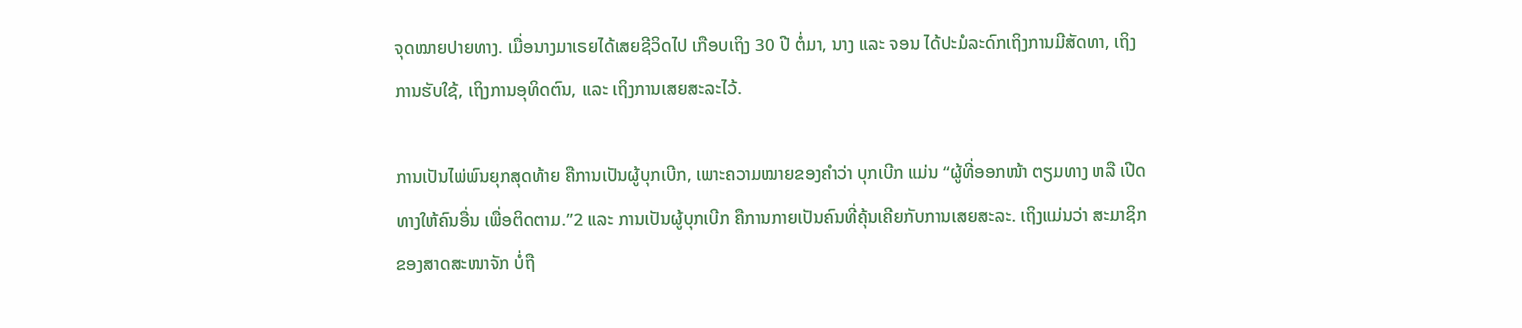ຈຸດໝາຍປາຍທາງ. ເມື່ອນາງມາເຣຍໄດ້ເສຍຊີວິດໄປ ເກືອບເຖິງ 30 ປີ ຕໍ່ມາ, ນາງ ແລະ ຈອນ ໄດ້ປະມໍລະດົກເຖິງການມີສັດທາ, ເຖິງການຮັບໃຊ້, ເຖິງການອຸທິດຕົນ, ແລະ ເຖິງການເສຍສະລະໄວ້.

ການເປັນໄພ່ພົນຍຸກສຸດທ້າຍ ຄືການເປັນຜູ້ບຸກເບີກ, ເພາະຄວາມໝາຍຂອງຄຳວ່າ ບຸກເບີກ ແມ່ນ “ຜູ້ທີ່ອອກໜ້າ ຕຽມທາງ ຫລື ເປີດທາງໃຫ້ຄົນອື່ນ ເພື່ອຕິດຕາມ.”2 ແລະ ການເປັນຜູ້ບຸກເບີກ ຄືການກາຍເປັນຄົນທີ່ຄຸ້ນເຄີຍກັບການເສຍສະລະ. ເຖິງແມ່ນວ່າ ສະມາຊິກຂອງສາດສະໜາຈັກ ບໍ່ຖື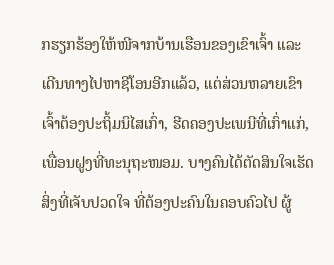ກຮຽກຮ້ອງໃຫ້ໜີຈາກບ້ານເຮືອນຂອງເຂົາເຈົ້າ ແລະ ເດີນທາງໄປຫາຊີໂອນອີກແລ້ວ, ແຕ່ສ່ວນຫລາຍເຂົາເຈົ້າຕ້ອງປະຖິ້ມນິໄສເກົ່າ, ຮີດຄອງປະເພນີທີ່ເກົ່າແກ່, ເພື່ອນຝູງທີ່ທະນຸຖະໜອມ. ບາງຄົນໄດ້ຕັດສິນໃຈເຮັດສິ່ງທີ່ເຈັບປວດໃຈ ທີ່ຕ້ອງປະຄົນໃນຄອບຄົວໄປ ຜູ້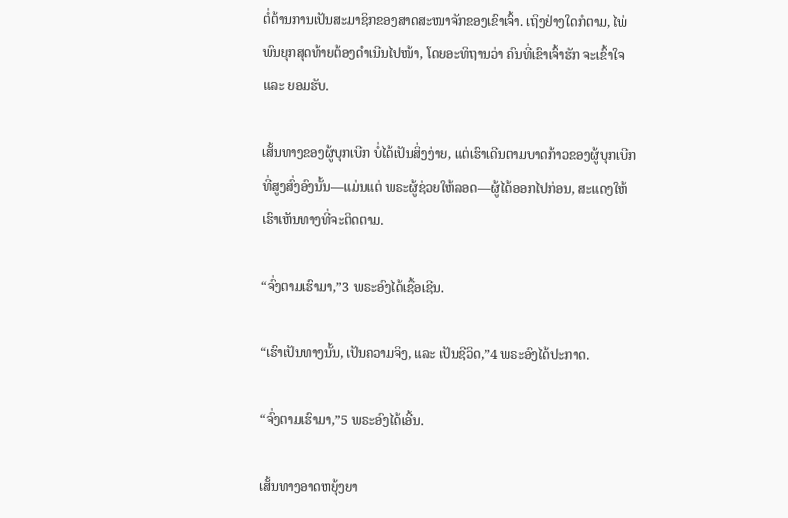ຕໍ່ຕ້ານການເປັນສະມາຊິກຂອງສາດສະໜາຈັກຂອງເຂົາເຈົ້າ. ເຖິງຢ່າງໃດກໍຕາມ, ໄພ່ພົນຍຸກສຸດທ້າຍຕ້ອງດຳເນີນໄປໜ້າ, ໂດຍອະທິຖານວ່າ ຄົນທີ່ເຂົາເຈົ້າຮັກ ຈະເຂົ້າໃຈ ແລະ ຍອມຮັບ.

ເສັ້ນທາງຂອງຜູ້ບຸກເບີກ ບໍ່ໄດ້ເປັນສິ່ງງ່າຍ, ແຕ່ເຮົາເດີນຕາມບາດກ້າວຂອງຜູ້ບຸກເບີກທີ່ສູງສົ່ງອົງນັ້ນ—ແມ່ນແຕ່ ພຣະຜູ້ຊ່ວຍໃຫ້ລອດ—ຜູ້ໄດ້ອອກໄປກ່ອນ, ສະແດງໃຫ້ເຮົາເຫັນທາງທີ່ຈະຕິດຕາມ.

“ຈົ່ງຕາມເຮົາມາ,”3 ພຣະອົງໄດ້ເຊື້ອເຊີນ.

“ເຮົາເປັນທາງນັ້ນ, ເປັນຄວາມຈິງ, ແລະ ເປັນຊີວິດ,”4 ພຣະອົງໄດ້ປະກາດ.

“ຈົ່ງຕາມເຮົາມາ,”5 ພຣະອົງໄດ້ເອີ້ນ.

ເສັ້ນທາງອາດຫຍຸ້ງຍາ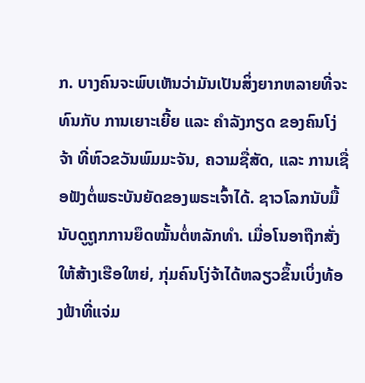ກ. ບາງຄົນຈະພົບເຫັນວ່າມັນເປັນສິ່ງຍາກຫລາຍທີ່ຈະທົນກັບ ການເຍາະເຍີ້ຍ ແລະ ຄຳລັງກຽດ ຂອງຄົນໂງ່ຈ້າ ທີ່ຫົວຂວັນພົມມະຈັນ, ຄວາມຊື່ສັດ, ແລະ ການເຊື່ອຟັງຕໍ່ພຣະບັນຍັດຂອງພຣະເຈົ້າໄດ້. ຊາວໂລກນັບມື້ນັບດູຖູກການຍຶດໝັ້ນຕໍ່ຫລັກທຳ. ເມື່ອໂນອາຖືກສັ່ງໃຫ້ສ້າງເຮືອໃຫຍ່, ກຸ່ມຄົນໂງ່ຈ້າໄດ້ຫລຽວຂຶ້ນເບິ່ງທ້ອງຟ້າທີ່ແຈ່ມ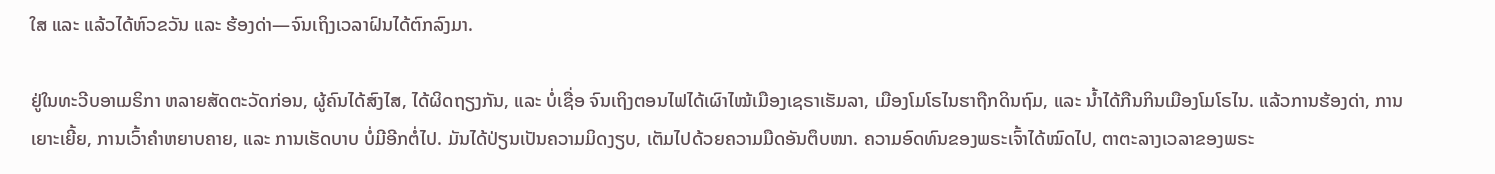ໃສ ແລະ ແລ້ວໄດ້ຫົວຂວັນ ແລະ ຮ້ອງດ່າ—ຈົນເຖິງເວລາຝົນໄດ້ຕົກລົງມາ.

ຢູ່ໃນທະວີບອາເມຣິກາ ຫລາຍສັດຕະວັດກ່ອນ, ຜູ້ຄົນໄດ້ສົງໄສ, ໄດ້ຜິດຖຽງກັນ, ແລະ ບໍ່ເຊື່ອ ຈົນເຖິງຕອນໄຟໄດ້ເຜົາໄໝ້ເມືອງເຊຣາເຮັມລາ, ເມືອງໂມໂຣໄນຮາຖືກດິນຖົມ, ແລະ ນ້ຳໄດ້ກືນກິນເມືອງໂມໂຣໄນ. ແລ້ວການຮ້ອງດ່າ, ການເຍາະເຍີ້ຍ, ການເວົ້າຄຳຫຍາບຄາຍ, ແລະ ການເຮັດບາບ ບໍ່ມີອີກຕໍ່ໄປ. ມັນໄດ້ປ່ຽນເປັນຄວາມມິດງຽບ, ເຕັມໄປດ້ວຍຄວາມມືດອັນຕຶບໜາ. ຄວາມອົດທົນຂອງພຣະເຈົ້າໄດ້ໝົດໄປ, ຕາຕະລາງເວລາຂອງພຣະ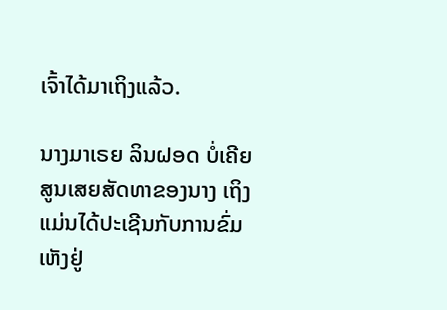ເຈົ້າໄດ້ມາເຖິງແລ້ວ.

ນາງມາເຣຍ ລິນຝອດ ບໍ່ເຄີຍສູນເສຍສັດທາຂອງນາງ ເຖິງແມ່ນໄດ້ປະເຊີນກັບການຂົ່ມເຫັງຢູ່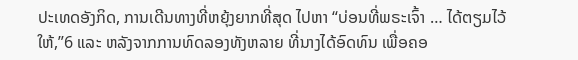ປະເທດອັງກິດ, ການເດີນທາງທີ່ຫຍຸ້ງຍາກທີ່ສຸດ ໄປຫາ “ບ່ອນທີ່ພຣະເຈົ້າ … ໄດ້ຕຽມໄວ້ໃຫ້,”6 ແລະ ຫລັງຈາກການທົດລອງທັງຫລາຍ ທີ່ນາງໄດ້ອົດທົນ ເພື່ອຄອ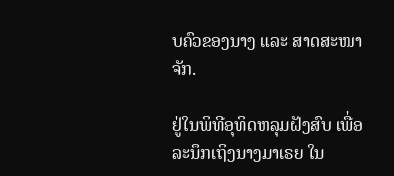ບຄົວຂອງນາງ ແລະ ສາດສະໜາຈັກ.

ຢູ່ໃນພິທີອຸທິດຫລຸມຝັງສົບ ເພື່ອລະນຶກເຖິງນາງມາເຣຍ ໃນ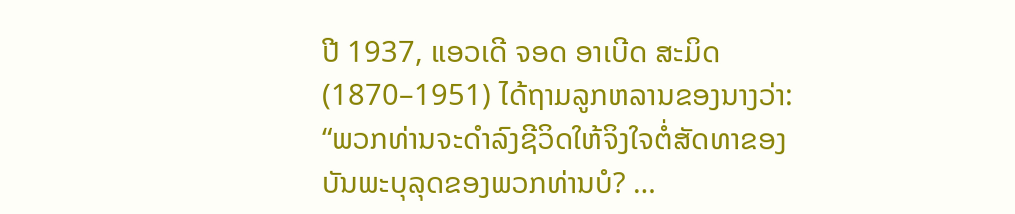ປີ 1937, ແອວເດີ ຈອດ ອາເບີດ ສະມິດ (1870–1951) ໄດ້ຖາມລູກຫລານຂອງນາງວ່າ: “ພວກທ່ານຈະດຳລົງຊີວິດໃຫ້ຈິງໃຈຕໍ່ສັດທາຂອງບັນພະບຸລຸດຂອງພວກທ່ານບໍ? …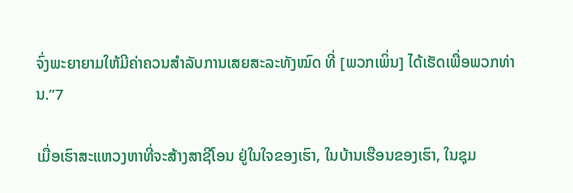ຈົ່ງພະຍາຍາມໃຫ້ມີຄ່າຄວນສຳລັບການເສຍສະລະທັງໝົດ ທີ່ [ພວກເພິ່ນ] ໄດ້ເຮັດເພື່ອພວກທ່ານ.”7

ເມື່ອເຮົາສະແຫວງຫາທີ່ຈະສ້າງສາຊີໂອນ ຢູ່ໃນໃຈຂອງເຮົາ, ໃນບ້ານເຮືອນຂອງເຮົາ, ໃນຊຸມ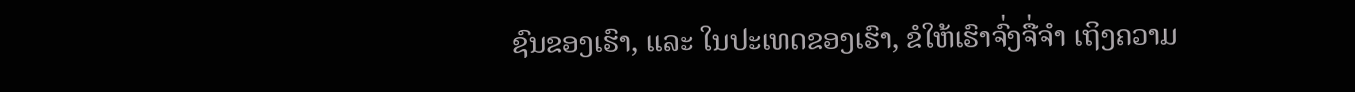ຊົນຂອງເຮົາ, ແລະ ໃນປະເທດຂອງເຮົາ, ຂໍໃຫ້ເຮົາຈົ່ງຈື່ຈຳ ເຖິງຄວາມ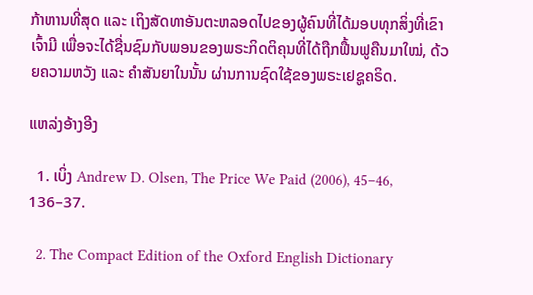ກ້າຫານທີ່ສຸດ ແລະ ເຖິງສັດທາອັນຕະຫລອດໄປຂອງຜູ້ຄົນທີ່ໄດ້ມອບທຸກສິ່ງທີ່ເຂົາເຈົ້າມີ ເພື່ອຈະໄດ້ຊື່ນຊົມກັບພອນຂອງພຣະກິດຕິຄຸນທີ່ໄດ້ຖືກຟື້ນຟູຄືນມາໃໝ່, ດ້ວຍຄວາມຫວັງ ແລະ ຄຳສັນຍາໃນນັ້ນ ຜ່ານການຊົດໃຊ້ຂອງພຣະເຢຊູຄຣິດ.

ແຫລ່ງອ້າງອີງ

  1. ເບິ່ງ Andrew D. Olsen, The Price We Paid (2006), 45–46, 136–37.

  2. The Compact Edition of the Oxford English Dictionary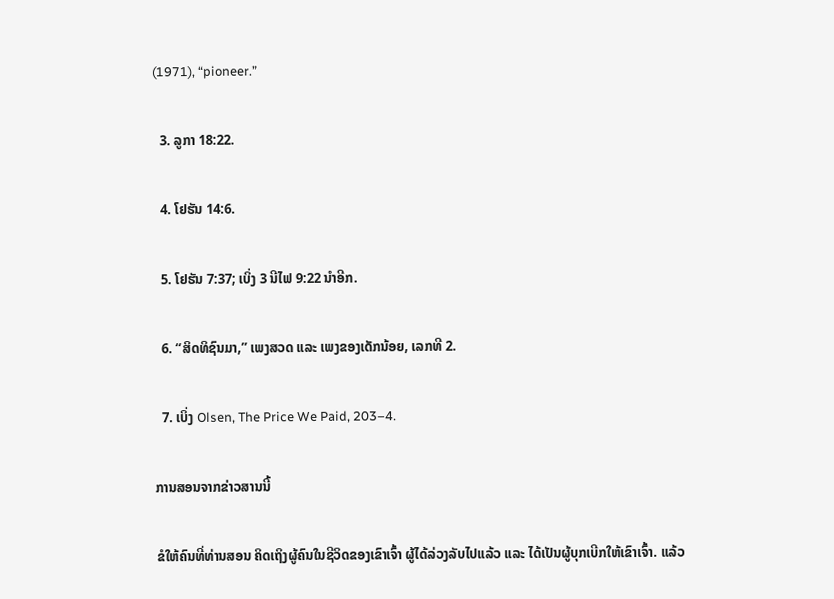(1971), “pioneer.”

  3. ລູກາ 18:22.

  4. ໂຢຮັນ 14:6.

  5. ໂຢຮັນ 7:37; ເບິ່ງ 3 ນີໄຟ 9:22 ນຳອີກ.

  6. “ສິດທິຊົນມາ,” ເພງສວດ ແລະ ເພງຂອງເດັກນ້ອຍ, ເລກທີ 2.

  7. ເບິ່ງ Olsen, The Price We Paid, 203–4.

ການສອນຈາກຂ່າວສານນີ້

ຂໍໃຫ້ຄົນທີ່ທ່ານສອນ ຄິດເຖິງຜູ້ຄົນໃນຊີວິດຂອງເຂົາເຈົ້າ ຜູ້ໄດ້ລ່ວງລັບໄປແລ້ວ ແລະ ໄດ້ເປັນຜູ້ບຸກເບີກໃຫ້ເຂົາເຈົ້າ. ແລ້ວ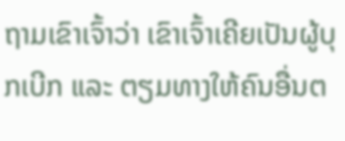ຖາມເຂົາເຈົ້າວ່າ ເຂົາເຈົ້າເຄີຍເປັນຜູ້ບຸກເບີກ ແລະ ຕຽມທາງໃຫ້ຄົນອື່ນຕ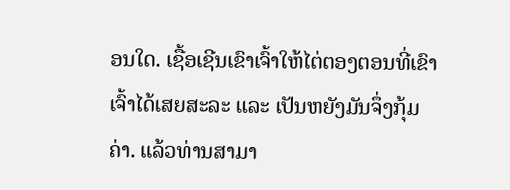ອນໃດ. ເຊື້ອເຊີນເຂົາເຈົ້າໃຫ້ໄຕ່ຕອງຕອນທີ່ເຂົາເຈົ້າໄດ້ເສຍສະລະ ແລະ ເປັນຫຍັງມັນຈຶ່ງກຸ້ມຄ່າ. ແລ້ວທ່ານສາມາ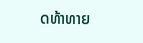ດທ້າທາຍ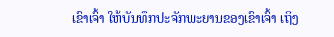ເຂົາເຈົ້າ ໃຫ້ບັນທຶກປະຈັກພະຍານຂອງເຂົາເຈົ້າ ເຖິງ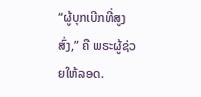“ຜູ້ບຸກເບີກທີ່ສູງສົ່ງ,” ຄື ພຣະຜູ້ຊ່ວຍໃຫ້ລອດ.